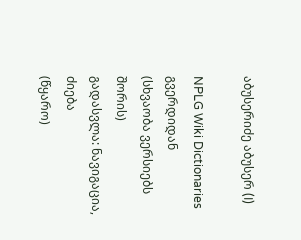აბუსერიძე აბუსერ (I)

NPLG Wiki Dictionaries გვერდიდან
(სხვაობა ვერსიებს შორის)
გადასვლა: ნავიგაცია, ძიება
(წყარო)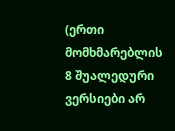(ერთი მომხმარებლის 8 შუალედური ვერსიები არ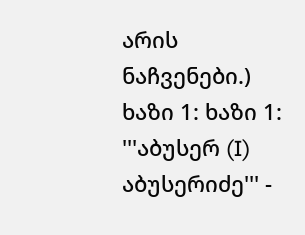არის ნაჩვენები.)
ხაზი 1: ხაზი 1:
'''აბუსერ (I) აბუსერიძე''' -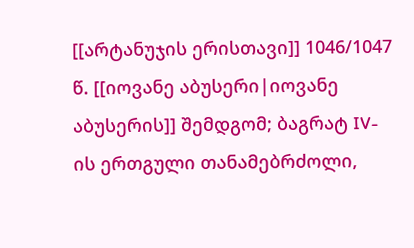[[არტანუჯის ერისთავი]] 1046/1047 წ. [[იოვანე აბუსერი|იოვანე აბუსერის]] შემდგომ; ბაგრატ IV-ის ერთგული თანამებრძოლი,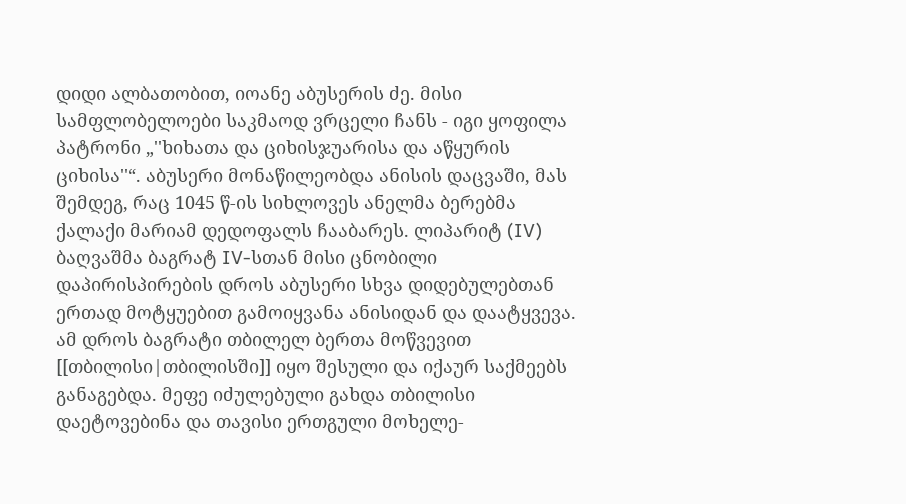დიდი ალბათობით, იოანე აბუსერის ძე. მისი სამფლობელოები საკმაოდ ვრცელი ჩანს - იგი ყოფილა პატრონი „''ხიხათა და ციხისჯუარისა და აწყურის ციხისა''“. აბუსერი მონაწილეობდა ანისის დაცვაში, მას შემდეგ, რაც 1045 წ-ის სიხლოვეს ანელმა ბერებმა ქალაქი მარიამ დედოფალს ჩააბარეს. ლიპარიტ (IV) ბაღვაშმა ბაგრატ IV-სთან მისი ცნობილი დაპირისპირების დროს აბუსერი სხვა დიდებულებთან ერთად მოტყუებით გამოიყვანა ანისიდან და დაატყვევა. ამ დროს ბაგრატი თბილელ ბერთა მოწვევით [[თბილისი|თბილისში]] იყო შესული და იქაურ საქმეებს განაგებდა. მეფე იძულებული გახდა თბილისი დაეტოვებინა და თავისი ერთგული მოხელე-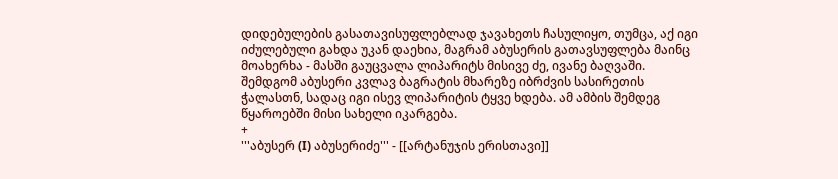დიდებულების გასათავისუფლებლად ჯავახეთს ჩასულიყო, თუმცა, აქ იგი იძულებული გახდა უკან დაეხია, მაგრამ აბუსერის გათავსუფლება მაინც მოახერხა - მასში გაუცვალა ლიპარიტს მისივე ძე, ივანე ბაღვაში. შემდგომ აბუსერი კვლავ ბაგრატის მხარეზე იბრძვის სასირეთის ჭალასთნ, სადაც იგი ისევ ლიპარიტის ტყვე ხდება. ამ ამბის შემდეგ წყაროებში მისი სახელი იკარგება.
+
'''აბუსერ (I) აბუსერიძე''' - [[არტანუჯის ერისთავი]]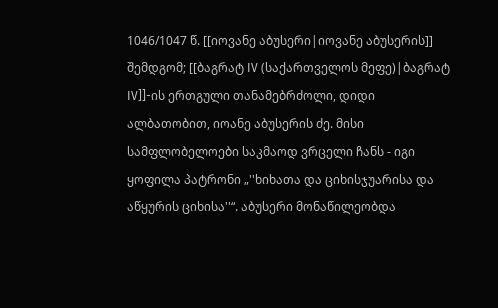1046/1047 წ. [[იოვანე აბუსერი|იოვანე აბუსერის]] შემდგომ; [[ბაგრატ IV (საქართველოს მეფე)|ბაგრატ IV]]-ის ერთგული თანამებრძოლი, დიდი ალბათობით, იოანე აბუსერის ძე. მისი სამფლობელოები საკმაოდ ვრცელი ჩანს - იგი ყოფილა პატრონი „''ხიხათა და ციხისჯუარისა და აწყურის ციხისა''“. აბუსერი მონაწილეობდა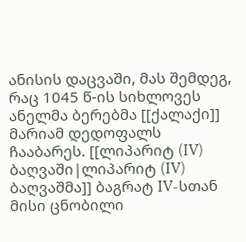ანისის დაცვაში, მას შემდეგ, რაც 1045 წ-ის სიხლოვეს ანელმა ბერებმა [[ქალაქი]] მარიამ დედოფალს ჩააბარეს. [[ლიპარიტ (IV) ბაღვაში|ლიპარიტ (IV) ბაღვაშმა]] ბაგრატ IV-სთან მისი ცნობილი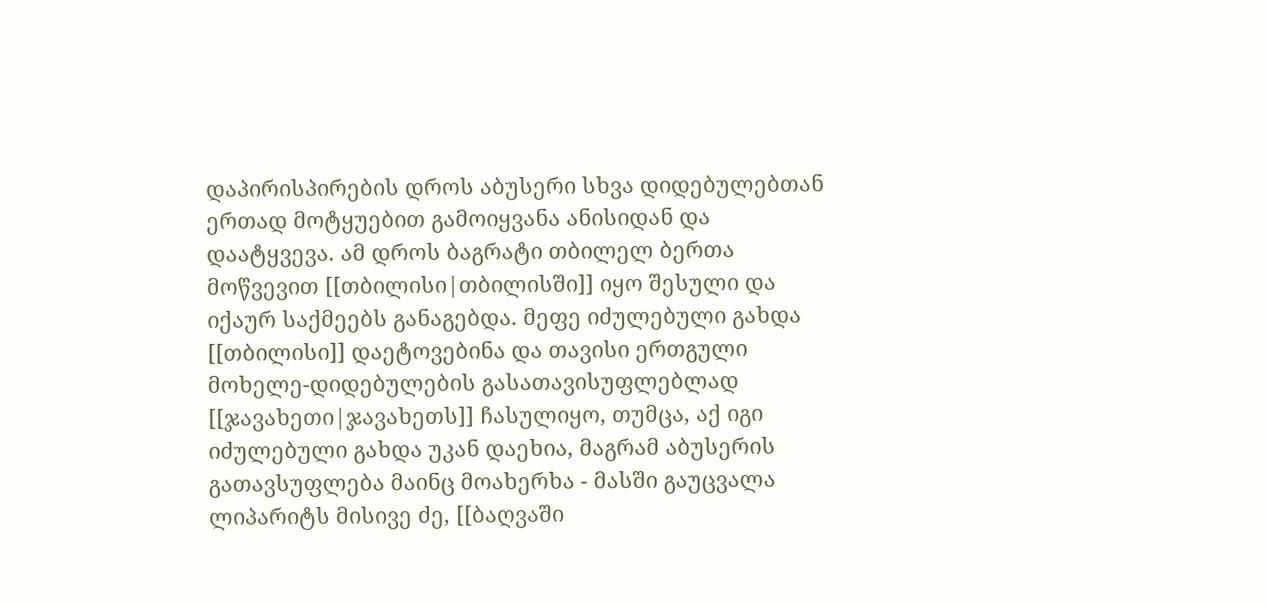დაპირისპირების დროს აბუსერი სხვა დიდებულებთან ერთად მოტყუებით გამოიყვანა ანისიდან და დაატყვევა. ამ დროს ბაგრატი თბილელ ბერთა მოწვევით [[თბილისი|თბილისში]] იყო შესული და იქაურ საქმეებს განაგებდა. მეფე იძულებული გახდა [[თბილისი]] დაეტოვებინა და თავისი ერთგული მოხელე-დიდებულების გასათავისუფლებლად [[ჯავახეთი|ჯავახეთს]] ჩასულიყო, თუმცა, აქ იგი იძულებული გახდა უკან დაეხია, მაგრამ აბუსერის გათავსუფლება მაინც მოახერხა - მასში გაუცვალა ლიპარიტს მისივე ძე, [[ბაღვაში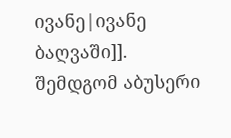ივანე|ივანე ბაღვაში]]. შემდგომ აბუსერი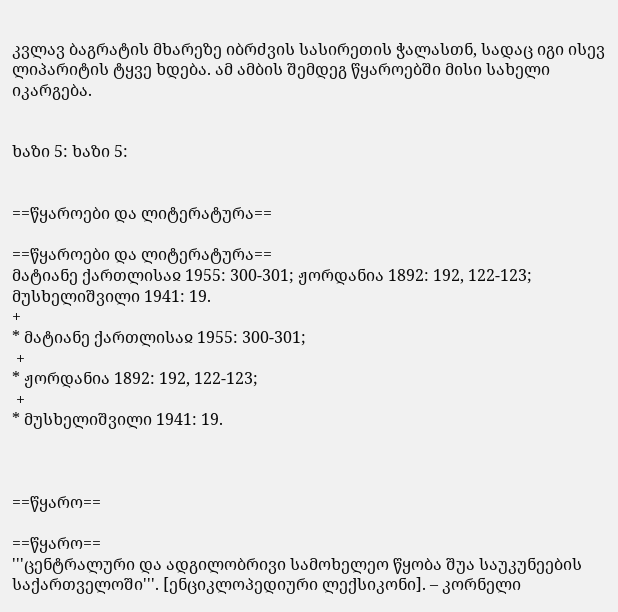კვლავ ბაგრატის მხარეზე იბრძვის სასირეთის ჭალასთნ, სადაც იგი ისევ ლიპარიტის ტყვე ხდება. ამ ამბის შემდეგ წყაროებში მისი სახელი იკარგება.


ხაზი 5: ხაზი 5:


==წყაროები და ლიტერატურა==

==წყაროები და ლიტერატურა==
მატიანე ქართლისაჲ 1955: 300-301; ჟორდანია 1892: 192, 122-123; მუსხელიშვილი 1941: 19.
+
* მატიანე ქართლისაჲ 1955: 300-301;
 +
* ჟორდანია 1892: 192, 122-123;
 +
* მუსხელიშვილი 1941: 19.



==წყარო==

==წყარო==
'''ცენტრალური და ადგილობრივი სამოხელეო წყობა შუა საუკუნეების საქართველოში'''. [ენციკლოპედიური ლექსიკონი]. – კორნელი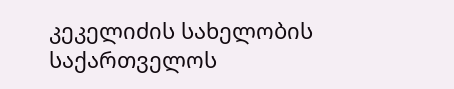კეკელიძის სახელობის საქართველოს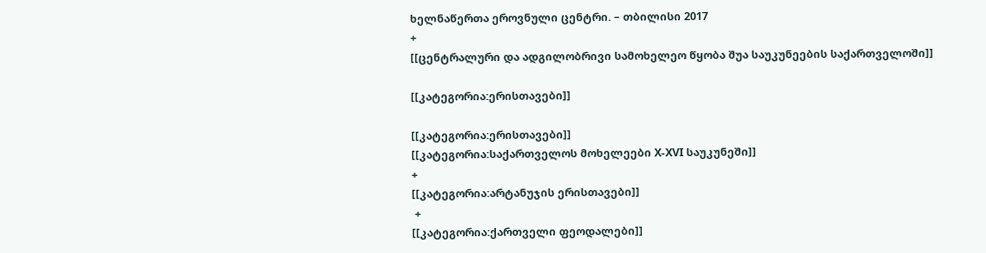ხელნაწერთა ეროვნული ცენტრი. – თბილისი 2017
+
[[ცენტრალური და ადგილობრივი სამოხელეო წყობა შუა საუკუნეების საქართველოში]]

[[კატეგორია:ერისთავები]]

[[კატეგორია:ერისთავები]]
[[კატეგორია:საქართველოს მოხელეები X-XVI საუკუნეში]]
+
[[კატეგორია:არტანუჯის ერისთავები]]
 +
[[კატეგორია:ქართველი ფეოდალები]]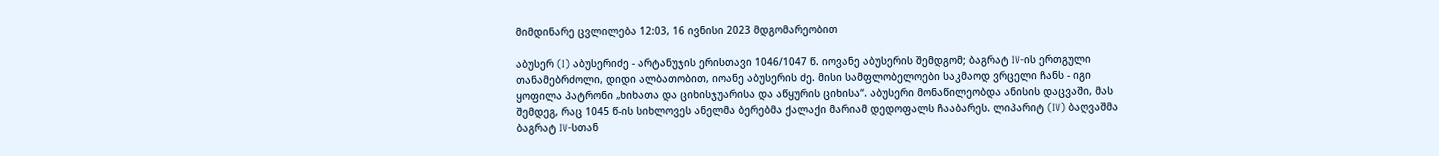მიმდინარე ცვლილება 12:03, 16 ივნისი 2023 მდგომარეობით

აბუსერ (I) აბუსერიძე - არტანუჯის ერისთავი 1046/1047 წ. იოვანე აბუსერის შემდგომ; ბაგრატ IV-ის ერთგული თანამებრძოლი, დიდი ალბათობით, იოანე აბუსერის ძე. მისი სამფლობელოები საკმაოდ ვრცელი ჩანს - იგი ყოფილა პატრონი „ხიხათა და ციხისჯუარისა და აწყურის ციხისა“. აბუსერი მონაწილეობდა ანისის დაცვაში, მას შემდეგ, რაც 1045 წ-ის სიხლოვეს ანელმა ბერებმა ქალაქი მარიამ დედოფალს ჩააბარეს. ლიპარიტ (IV) ბაღვაშმა ბაგრატ IV-სთან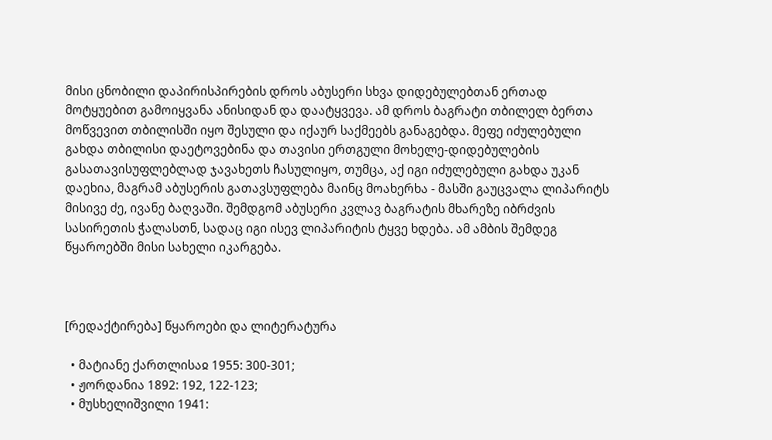მისი ცნობილი დაპირისპირების დროს აბუსერი სხვა დიდებულებთან ერთად მოტყუებით გამოიყვანა ანისიდან და დაატყვევა. ამ დროს ბაგრატი თბილელ ბერთა მოწვევით თბილისში იყო შესული და იქაურ საქმეებს განაგებდა. მეფე იძულებული გახდა თბილისი დაეტოვებინა და თავისი ერთგული მოხელე-დიდებულების გასათავისუფლებლად ჯავახეთს ჩასულიყო, თუმცა, აქ იგი იძულებული გახდა უკან დაეხია, მაგრამ აბუსერის გათავსუფლება მაინც მოახერხა - მასში გაუცვალა ლიპარიტს მისივე ძე, ივანე ბაღვაში. შემდგომ აბუსერი კვლავ ბაგრატის მხარეზე იბრძვის სასირეთის ჭალასთნ, სადაც იგი ისევ ლიპარიტის ტყვე ხდება. ამ ამბის შემდეგ წყაროებში მისი სახელი იკარგება.



[რედაქტირება] წყაროები და ლიტერატურა

  • მატიანე ქართლისაჲ 1955: 300-301;
  • ჟორდანია 1892: 192, 122-123;
  • მუსხელიშვილი 1941: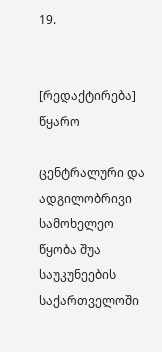19.


[რედაქტირება] წყარო

ცენტრალური და ადგილობრივი სამოხელეო წყობა შუა საუკუნეების საქართველოში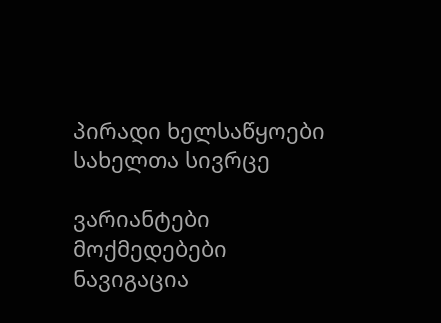პირადი ხელსაწყოები
სახელთა სივრცე

ვარიანტები
მოქმედებები
ნავიგაცია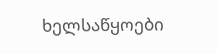ხელსაწყოები